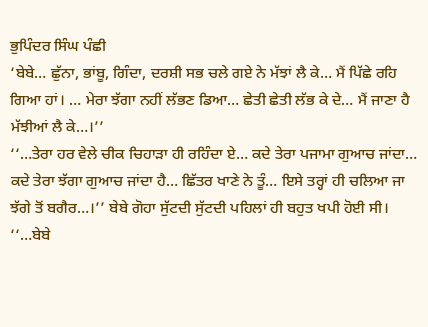ਭੁਪਿੰਦਰ ਸਿੰਘ ਪੰਛੀ
‘ਬੇਬੇ… ਛੁੱਨਾ, ਭਾਂਬੂ, ਗਿੰਦਾ, ਦਰਸ਼ੀ ਸਭ ਚਲੇ ਗਏ ਨੇ ਮੱਝਾਂ ਲੈ ਕੇ… ਮੈਂ ਪਿੱਛੇ ਰਹਿ ਗਿਆ ਹਾਂ। … ਮੇਰਾ ਝੱਗਾ ਨਹੀਂ ਲੱਭਣ ਡਿਆ… ਛੇਤੀ ਛੇਤੀ ਲੱਭ ਕੇ ਦੇ… ਮੈਂ ਜਾਣਾ ਹੈ ਮੱਝੀਆਂ ਲੈ ਕੇ…।’’
‘‘…ਤੇਰਾ ਹਰ ਵੇਲੇ ਚੀਕ ਚਿਹਾੜਾ ਹੀ ਰਹਿੰਦਾ ਏ… ਕਦੇ ਤੇਰਾ ਪਜਾਮਾ ਗੁਆਚ ਜਾਂਦਾ… ਕਦੇ ਤੇਰਾ ਝੱਗਾ ਗੁਆਚ ਜਾਂਦਾ ਹੈ… ਛਿੱਤਰ ਖਾਣੇ ਨੇ ਤੂੰ… ਇਸੇ ਤਰ੍ਹਾਂ ਹੀ ਚਲਿਆ ਜਾ ਝੱਗੇ ਤੋਂ ਬਗੈਰ…।’’ ਬੇਬੇ ਗੋਹਾ ਸੁੱਟਦੀ ਸੁੱਟਦੀ ਪਹਿਲਾਂ ਹੀ ਬਹੁਤ ਖਪੀ ਹੋਈ ਸੀ।
‘‘…ਬੇਬੇ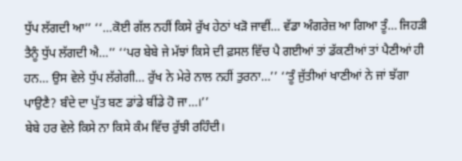ਧੁੱਪ ਲੱਗਦੀ ਆ’’ ‘‘…ਕੋਈ ਗੱਲ ਨਹੀਂ ਕਿਸੇ ਰੁੱਖ ਹੇਠਾਂ ਖੜੋ ਜਾਵੀਂ… ਵੱਡਾ ਅੰਗਰੇਜ਼ ਆ ਗਿਆ ਤੂੰ… ਜਿਹੜੀ ਤੈਨੂੰ ਧੁੱਪ ਲੱਗਦੀ ਐ…’’ ‘‘ਪਰ ਬੇਬੇ ਜੇ ਮੱਝਾਂ ਕਿਸੇ ਦੀ ਫ਼ਸਲ ਵਿੱਚ ਪੈ ਗਈਆਂ ਤਾਂ ਡੱਕਣੀਆਂ ਤਾਂ ਪੈਣੀਆਂ ਹੀ ਹਨ… ਉਸ ਵੇਲੇ ਧੁੱਪ ਲੱਗੇਗੀ… ਰੁੱਖ ਨੇ ਮੇਰੇ ਨਾਲ ਨਹੀਂ ਤੁਰਨਾ…’’ ‘‘ਤੂੰ ਜੁੱਤੀਆਂ ਖਾਣੀਆਂ ਨੇ ਜਾਂ ਝੱਗਾ ਪਾਉਣੈ? ਬੰਦੇ ਦਾ ਪੁੱਤ ਬਣ ਡਾਂਡੇ ਬੀਂਡੇ ਹੋ ਜਾ…।’’
ਬੇਬੇ ਹਰ ਵੇਲੇ ਕਿਸੇ ਨਾ ਕਿਸੇ ਕੰਮ ਵਿੱਚ ਰੁੱਝੀ ਰਹਿੰਦੀ।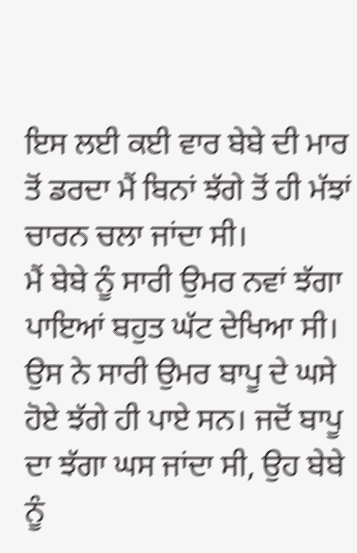ਇਸ ਲਈ ਕਈ ਵਾਰ ਬੇਬੇ ਦੀ ਮਾਰ ਤੋਂ ਡਰਦਾ ਮੈਂ ਬਿਨਾਂ ਝੱਗੇ ਤੋਂ ਹੀ ਮੱਝਾਂ ਚਾਰਨ ਚਲਾ ਜਾਂਦਾ ਸੀ।
ਮੈਂ ਬੇਬੇ ਨੂੰ ਸਾਰੀ ਉਮਰ ਨਵਾਂ ਝੱਗਾ ਪਾਇਆਂ ਬਹੁਤ ਘੱਟ ਦੇਖਿਆ ਸੀ। ਉਸ ਨੇ ਸਾਰੀ ਉਮਰ ਬਾਪੂ ਦੇ ਘਸੇ ਹੋਏ ਝੱਗੇ ਹੀ ਪਾਏ ਸਨ। ਜਦੋਂ ਬਾਪੂ ਦਾ ਝੱਗਾ ਘਸ ਜਾਂਦਾ ਸੀ, ਉਹ ਬੇਬੇ ਨੂੰ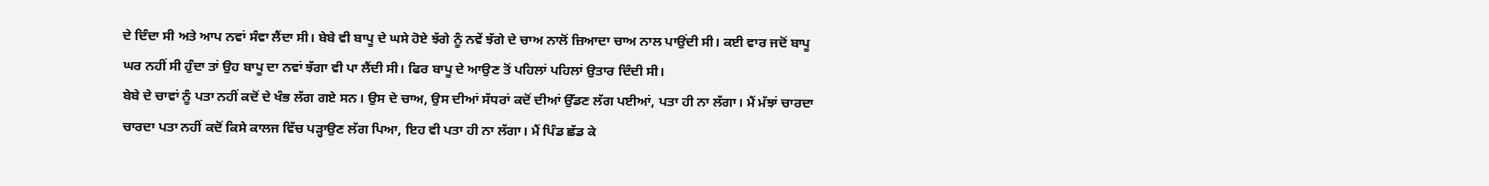ਦੇ ਦਿੰਦਾ ਸੀ ਅਤੇ ਆਪ ਨਵਾਂ ਸੰਵਾ ਲੈਂਦਾ ਸੀ। ਬੇਬੇ ਵੀ ਬਾਪੂ ਦੇ ਘਸੇ ਹੋਏ ਝੱਗੇ ਨੂੰ ਨਵੇਂ ਝੱਗੇ ਦੇ ਚਾਅ ਨਾਲੋਂ ਜ਼ਿਆਦਾ ਚਾਅ ਨਾਲ ਪਾਉਂਦੀ ਸੀ। ਕਈ ਵਾਰ ਜਦੋਂ ਬਾਪੂ ਘਰ ਨਹੀਂ ਸੀ ਹੁੰਦਾ ਤਾਂ ਉਹ ਬਾਪੂ ਦਾ ਨਵਾਂ ਝੱਗਾ ਵੀ ਪਾ ਲੈਂਦੀ ਸੀ। ਫਿਰ ਬਾਪੂ ਦੇ ਆਉਣ ਤੋਂ ਪਹਿਲਾਂ ਪਹਿਲਾਂ ਉਤਾਰ ਦਿੰਦੀ ਸੀ।
ਬੇਬੇ ਦੇ ਚਾਵਾਂ ਨੂੰ ਪਤਾ ਨਹੀਂ ਕਦੋਂ ਦੇ ਖੰਭ ਲੱਗ ਗਏ ਸਨ। ਉਸ ਦੇ ਚਾਅ, ਉਸ ਦੀਆਂ ਸੱਧਰਾਂ ਕਦੋਂ ਦੀਆਂ ਉੱਡਣ ਲੱਗ ਪਈਆਂ, ਪਤਾ ਹੀ ਨਾ ਲੱਗਾ। ਮੈਂ ਮੱਝਾਂ ਚਾਰਦਾ ਚਾਰਦਾ ਪਤਾ ਨਹੀਂ ਕਦੋਂ ਕਿਸੇ ਕਾਲਜ ਵਿੱਚ ਪੜ੍ਹਾਉਣ ਲੱਗ ਪਿਆ, ਇਹ ਵੀ ਪਤਾ ਹੀ ਨਾ ਲੱਗਾ। ਮੈਂ ਪਿੰਡ ਛੱਡ ਕੇ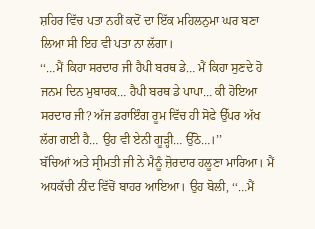ਸ਼ਹਿਰ ਵਿੱਚ ਪਤਾ ਨਹੀਂ ਕਦੋਂ ਦਾ ਇੱਕ ਮਹਿਲਨੁਮਾ ਘਰ ਬਣਾ ਲਿਆ ਸੀ ਇਹ ਵੀ ਪਤਾ ਨਾ ਲੱਗਾ।
‘‘…ਮੈਂ ਕਿਹਾ ਸਰਦਾਰ ਜੀ ਹੈਪੀ ਬਰਥ ਡੇ… ਮੈਂ ਕਿਹਾ ਸੁਣਦੇ ਹੋ ਜਨਮ ਦਿਨ ਮੁਬਾਰਕ… ਹੈਪੀ ਬਰਥ ਡੇ ਪਾਪਾ… ਕੀ ਹੋਇਆ ਸਰਦਾਰ ਜੀ? ਅੱਜ ਡਰਾਇੰਗ ਰੂਮ ਵਿੱਚ ਹੀ ਸੋਫੇ ਉੱਪਰ ਅੱਖ ਲੱਗ ਗਈ ਹੈ… ਉਹ ਵੀ ਏਨੀ ਗੂੜ੍ਹੀ… ਉੱਠੋ…।’’
ਬੱਚਿਆਂ ਅਤੇ ਸ੍ਰੀਮਤੀ ਜੀ ਨੇ ਮੈਨੂੰ ਜ਼ੋਰਦਾਰ ਹਲੂਣਾ ਮਾਰਿਆ। ਮੈਂ ਅਧਕੱਚੀ ਨੀਂਦ ਵਿੱਚੋਂ ਬਾਹਰ ਆਇਆ। ਉਹ ਬੋਲੀ, ‘‘…ਮੈਂ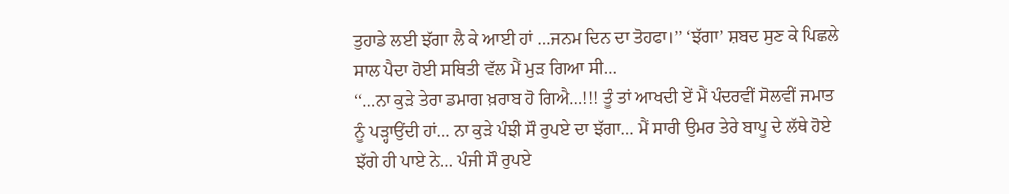ਤੁਹਾਡੇ ਲਈ ਝੱਗਾ ਲੈ ਕੇ ਆਈ ਹਾਂ …ਜਨਮ ਦਿਨ ਦਾ ਤੋਹਫਾ।’’ ‘ਝੱਗਾ’ ਸ਼ਬਦ ਸੁਣ ਕੇ ਪਿਛਲੇ ਸਾਲ ਪੈਦਾ ਹੋਈ ਸਥਿਤੀ ਵੱਲ ਮੈਂ ਮੁੜ ਗਿਆ ਸੀ…
‘‘…ਨਾ ਕੁੜੇ ਤੇਰਾ ਡਮਾਗ ਖ਼ਰਾਬ ਹੋ ਗਿਐ…!!! ਤੂੰ ਤਾਂ ਆਖਦੀ ਏਂ ਮੈਂ ਪੰਦਰਵੀਂ ਸੋਲਵੀਂ ਜਮਾਤ ਨੂੰ ਪੜ੍ਹਾਉਂਦੀ ਹਾਂ… ਨਾ ਕੁੜੇ ਪੰਝੀ ਸੌ ਰੁਪਏ ਦਾ ਝੱਗਾ… ਮੈਂ ਸਾਰੀ ਉਮਰ ਤੇਰੇ ਬਾਪੂ ਦੇ ਲੱਥੇ ਹੋਏ ਝੱਗੇ ਹੀ ਪਾਏ ਨੇ… ਪੰਜੀ ਸੌ ਰੁਪਏ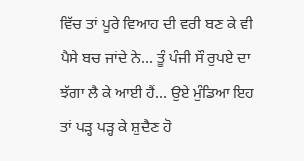ਵਿੱਚ ਤਾਂ ਪੂਰੇ ਵਿਆਹ ਦੀ ਵਰੀ ਬਣ ਕੇ ਵੀ ਪੈਸੇ ਬਚ ਜਾਂਦੇ ਨੇ… ਤੂੰ ਪੰਜੀ ਸੌ ਰੁਪਏ ਦਾ ਝੱਗਾ ਲੈ ਕੇ ਆਈ ਹੈਂ… ਉਏ ਮੁੰਡਿਆ ਇਹ ਤਾਂ ਪੜ੍ਹ ਪੜ੍ਹ ਕੇ ਸ਼ੁਦੈਣ ਹੋ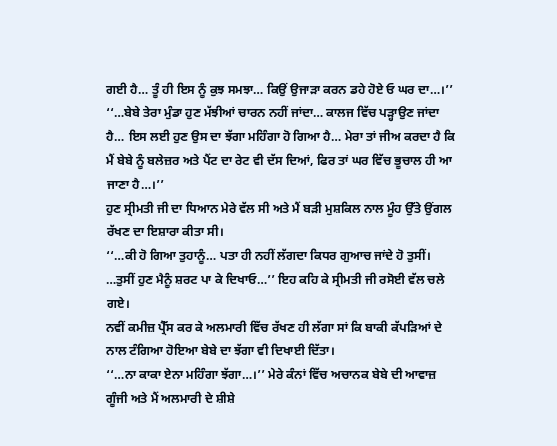ਗਈ ਹੈ… ਤੂੰ ਹੀ ਇਸ ਨੂੰ ਕੁਝ ਸਮਝਾ… ਕਿਉਂ ਉਜਾੜਾ ਕਰਨ ਡਹੇ ਹੋਏ ਓ ਘਰ ਦਾ…।’’
‘‘…ਬੇਬੇ ਤੇਰਾ ਮੁੰਡਾ ਹੁਣ ਮੱਝੀਆਂ ਚਾਰਨ ਨਹੀਂ ਜਾਂਦਾ… ਕਾਲਜ ਵਿੱਚ ਪੜ੍ਹਾਉਣ ਜਾਂਦਾ ਹੈ… ਇਸ ਲਈ ਹੁਣ ਉਸ ਦਾ ਝੱਗਾ ਮਹਿੰਗਾ ਹੋ ਗਿਆ ਹੈ… ਮੇਰਾ ਤਾਂ ਜੀਅ ਕਰਦਾ ਹੈ ਕਿ ਮੈਂ ਬੇਬੇ ਨੂੰ ਬਲੇਜ਼ਰ ਅਤੇ ਪੈਂਟ ਦਾ ਰੇਟ ਵੀ ਦੱਸ ਦਿਆਂ, ਫਿਰ ਤਾਂ ਘਰ ਵਿੱਚ ਭੂਚਾਲ ਹੀ ਆ ਜਾਣਾ ਹੈ…।’’
ਹੁਣ ਸ੍ਰੀਮਤੀ ਜੀ ਦਾ ਧਿਆਨ ਮੇਰੇ ਵੱਲ ਸੀ ਅਤੇ ਮੈਂ ਬੜੀ ਮੁਸ਼ਕਿਲ ਨਾਲ ਮੂੰਹ ਉੱਤੇ ਉਂਗਲ ਰੱਖਣ ਦਾ ਇਸ਼ਾਰਾ ਕੀਤਾ ਸੀ।
‘‘…ਕੀ ਹੋ ਗਿਆ ਤੁਹਾਨੂੰ… ਪਤਾ ਹੀ ਨਹੀਂ ਲੱਗਦਾ ਕਿਧਰ ਗੁਆਚ ਜਾਂਦੇ ਹੋ ਤੁਸੀਂ। …ਤੁਸੀਂ ਹੁਣ ਮੈਨੂੰ ਸ਼ਰਟ ਪਾ ਕੇ ਦਿਖਾਓ…’’ ਇਹ ਕਹਿ ਕੇ ਸ੍ਰੀਮਤੀ ਜੀ ਰਸੋਈ ਵੱਲ ਚਲੇ ਗਏ।
ਨਵੀਂ ਕਮੀਜ਼ ਪ੍ਰੈੱਸ ਕਰ ਕੇ ਅਲਮਾਰੀ ਵਿੱਚ ਰੱਖਣ ਹੀ ਲੱਗਾ ਸਾਂ ਕਿ ਬਾਕੀ ਕੱਪੜਿਆਂ ਦੇ ਨਾਲ ਟੰਗਿਆ ਹੋਇਆ ਬੇਬੇ ਦਾ ਝੱਗਾ ਵੀ ਦਿਖਾਈ ਦਿੱਤਾ।
‘‘…ਨਾ ਕਾਕਾ ਏਨਾ ਮਹਿੰਗਾ ਝੱਗਾ…।’’ ਮੇਰੇ ਕੰਨਾਂ ਵਿੱਚ ਅਚਾਨਕ ਬੇਬੇ ਦੀ ਆਵਾਜ਼ ਗੂੰਜੀ ਅਤੇ ਮੈਂ ਅਲਮਾਰੀ ਦੇ ਸ਼ੀਸ਼ੇ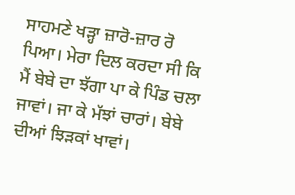ਸਾਹਮਣੇ ਖੜ੍ਹਾ ਜ਼ਾਰੋ-ਜ਼ਾਰ ਰੋ ਪਿਆ। ਮੇਰਾ ਦਿਲ ਕਰਦਾ ਸੀ ਕਿ ਮੈਂ ਬੇਬੇ ਦਾ ਝੱਗਾ ਪਾ ਕੇ ਪਿੰਡ ਚਲਾ ਜਾਵਾਂ। ਜਾ ਕੇ ਮੱਝਾਂ ਚਾਰਾਂ। ਬੇਬੇ ਦੀਆਂ ਝਿੜਕਾਂ ਖਾਵਾਂ।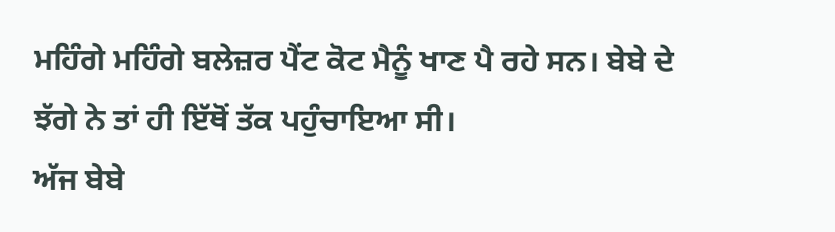ਮਹਿੰਗੇ ਮਹਿੰਗੇ ਬਲੇਜ਼ਰ ਪੈਂਟ ਕੋਟ ਮੈਨੂੰ ਖਾਣ ਪੈ ਰਹੇ ਸਨ। ਬੇਬੇ ਦੇ ਝੱਗੇ ਨੇ ਤਾਂ ਹੀ ਇੱਥੋਂ ਤੱਕ ਪਹੁੰਚਾਇਆ ਸੀ।
ਅੱਜ ਬੇਬੇ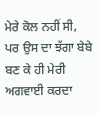ਮੇਰੇ ਕੋਲ ਨਹੀਂ ਸੀ, ਪਰ ਉਸ ਦਾ ਝੱਗਾ ਬੇਬੇ ਬਣ ਕੇ ਹੀ ਮੇਰੀ ਅਗਵਾਈ ਕਰਦਾ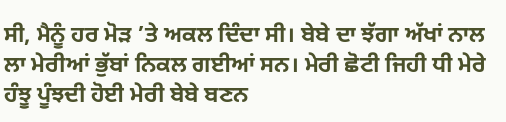ਸੀ, ਮੈਨੂੰ ਹਰ ਮੋੜ ’ਤੇ ਅਕਲ ਦਿੰਦਾ ਸੀ। ਬੇਬੇ ਦਾ ਝੱਗਾ ਅੱਖਾਂ ਨਾਲ ਲਾ ਮੇਰੀਆਂ ਭੁੱਬਾਂ ਨਿਕਲ ਗਈਆਂ ਸਨ। ਮੇਰੀ ਛੋਟੀ ਜਿਹੀ ਧੀ ਮੇਰੇ ਹੰਝੂ ਪੂੰਝਦੀ ਹੋਈ ਮੇਰੀ ਬੇਬੇ ਬਣਨ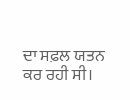ਦਾ ਸਫ਼ਲ ਯਤਨ ਕਰ ਰਹੀ ਸੀ।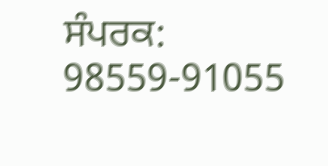ਸੰਪਰਕ: 98559-91055